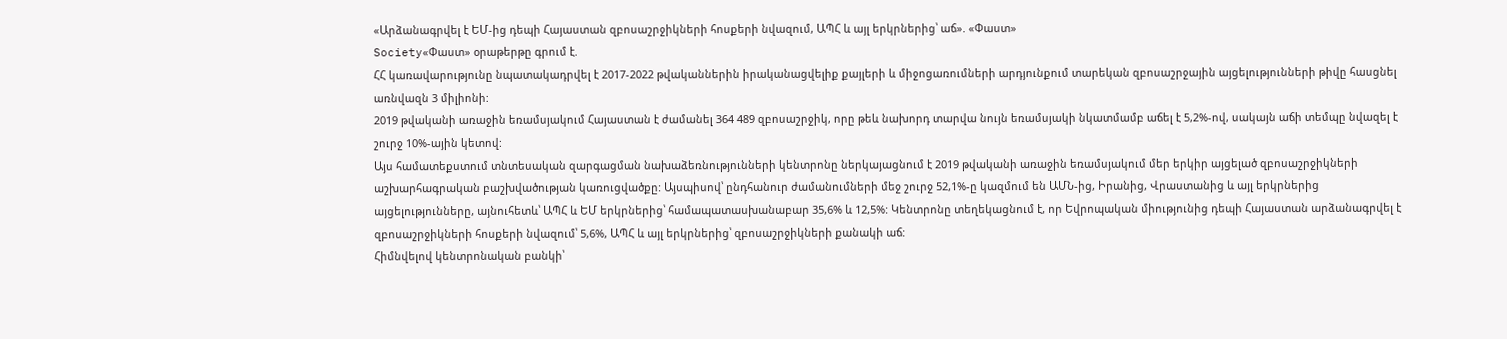«Արձանագրվել է ԵՄ-ից դեպի Հայաստան զբոսաշրջիկների հոսքերի նվազում, ԱՊՀ և այլ երկրներից՝ աճ». «Փաստ»
Society«Փաստ» օրաթերթը գրում է.
ՀՀ կառավարությունը նպատակադրվել է 2017-2022 թվականներին իրականացվելիք քայլերի և միջոցառումների արդյունքում տարեկան զբոսաշրջային այցելությունների թիվը հասցնել առնվազն 3 միլիոնի:
2019 թվականի առաջին եռամսյակում Հայաստան է ժամանել 364 489 զբոսաշրջիկ, որը թեև նախորդ տարվա նույն եռամսյակի նկատմամբ աճել է 5,2%-ով, սակայն աճի տեմպը նվազել է շուրջ 10%-ային կետով:
Այս համատեքստում տնտեսական զարգացման նախաձեռնությունների կենտրոնը ներկայացնում է 2019 թվականի առաջին եռամսյակում մեր երկիր այցելած զբոսաշրջիկների աշխարհագրական բաշխվածության կառուցվածքը: Այսպիսով՝ ընդհանուր ժամանումների մեջ շուրջ 52,1%-ը կազմում են ԱՄՆ-ից, Իրանից, Վրաստանից և այլ երկրներից այցելությունները, այնուհետև՝ ԱՊՀ և ԵՄ երկրներից՝ համապատասխանաբար 35,6% և 12,5%: Կենտրոնը տեղեկացնում է, որ Եվրոպական միությունից դեպի Հայաստան արձանագրվել է զբոսաշրջիկների հոսքերի նվազում՝ 5,6%, ԱՊՀ և այլ երկրներից՝ զբոսաշրջիկների քանակի աճ:
Հիմնվելով կենտրոնական բանկի՝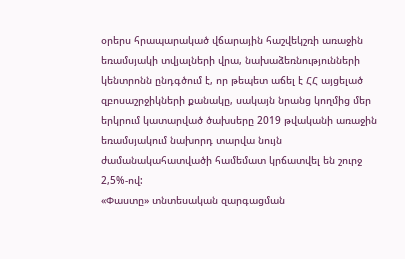օրերս հրապարակած վճարային հաշվեկշռի առաջին եռամսյակի տվյալների վրա, նախաձեռնությունների կենտրոնն ընդգծում է, որ թեպետ աճել է ՀՀ այցելած զբոսաշրջիկների քանակը, սակայն նրանց կողմից մեր երկրում կատարված ծախսերը 2019 թվականի առաջին եռամսյակում նախորդ տարվա նույն ժամանակահատվածի համեմատ կրճատվել են շուրջ 2,5%-ով:
«Փաստը» տնտեսական զարգացման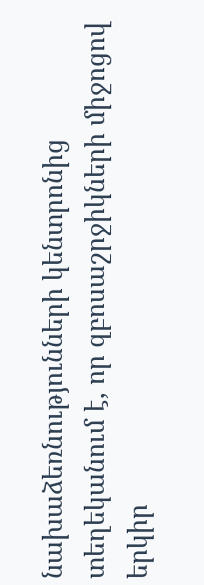նախաձեռնությունների կենտրոնից տեղեկանում է, որ զբոսաշրջիկների միջոցով երկիր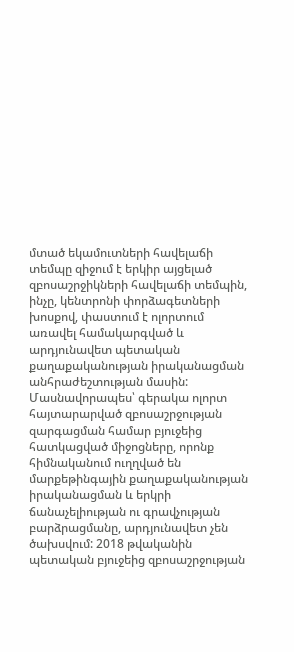մտած եկամուտների հավելաճի տեմպը զիջում է երկիր այցելած զբոսաշրջիկների հավելաճի տեմպին, ինչը, կենտրոնի փորձագետների խոսքով, փաստում է ոլորտում առավել համակարգված և արդյունավետ պետական քաղաքականության իրականացման անհրաժեշտության մասին:
Մասնավորապես՝ գերակա ոլորտ հայտարարված զբոսաշրջության զարգացման համար բյուջեից հատկացված միջոցները, որոնք հիմնականում ուղղված են մարքեթինգային քաղաքականության իրականացման և երկրի ճանաչելիության ու գրավչության բարձրացմանը, արդյունավետ չեն ծախսվում: 2018 թվականին պետական բյուջեից զբոսաշրջության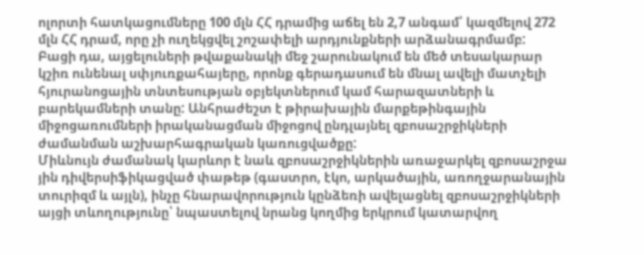ոլորտի հատկացումները 100 մլն ՀՀ դրամից աճել են 2,7 անգամ՝ կազմելով 272 մլն ՀՀ դրամ, որը չի ուղեկցվել շոշափելի արդյունքների արձանագրմամբ:
Բացի դա, այցելուների թվաքանակի մեջ շարունակում են մեծ տեսակարար կշիռ ունենալ սփյուռքահայերը, որոնք գերադասում են մնալ ավելի մատչելի հյուրանոցային տնտեսության օբյեկտներում կամ հարազատների և բարեկամների տանը: Անհրաժեշտ է թիրախային մարքեթինգային միջոցառումների իրականացման միջոցով ընդլայնել զբոսաշրջիկների ժամանման աշխարհագրական կառուցվածքը:
Միևնույն ժամանակ կարևոր է նաև զբոսաշրջիկներին առաջարկել զբոսաշրջա յին դիվերսիֆիկացված փաթեթ (գաստրո, էկո, արկածային, առողջարանային տուրիզմ և այլն), ինչը հնարավորություն կընձեռի ավելացնել զբոսաշրջիկների այցի տևողությունը՝ նպաստելով նրանց կողմից երկրում կատարվող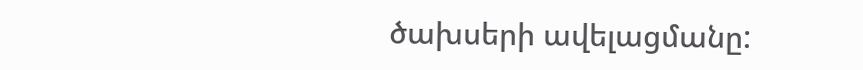ծախսերի ավելացմանը: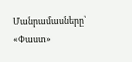Մանրամասները՝ «Փաստ»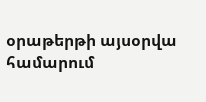օրաթերթի այսօրվա համարում